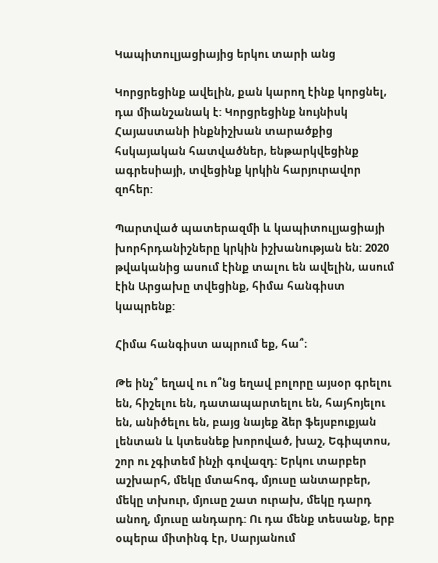Կապիտուլյացիայից երկու տարի անց

Կորցրեցինք ավելին, քան կարող էինք կորցնել, դա միանշանակ է: Կորցրեցինք նույնիսկ Հայաստանի ինքնիշխան տարածքից հսկայական հատվածներ, ենթարկվեցինք ագրեսիայի, տվեցինք կրկին հարյուրավոր զոհեր:

Պարտված պատերազմի և կապիտուլյացիայի խորհրդանիշները կրկին իշխանության են: 2020 թվականից ասում էինք տալու են ավելին, ասում էին Արցախը տվեցինք, հիմա հանգիստ կապրենք:

Հիմա հանգիստ ապրում եք, հա՞։

Թե ինչ՞ եղավ ու ո՞նց եղավ բոլորը այսօր գրելու են, հիշելու են, դատապարտելու են, հայհոյելու են, անիծելու են, բայց նայեք ձեր ֆեյսբուքյան լենտան և կտեսնեք խորոված, խաշ, Եգիպտոս, շոր ու չգիտեմ ինչի գովազդ: Երկու տարբեր աշխարհ, մեկը մտահոգ, մյուսը անտարբեր, մեկը տխուր, մյուսը շատ ուրախ, մեկը դարդ անող, մյուսը անդարդ: Ու դա մենք տեսանք, երբ օպերա միտինգ էր, Սարյանում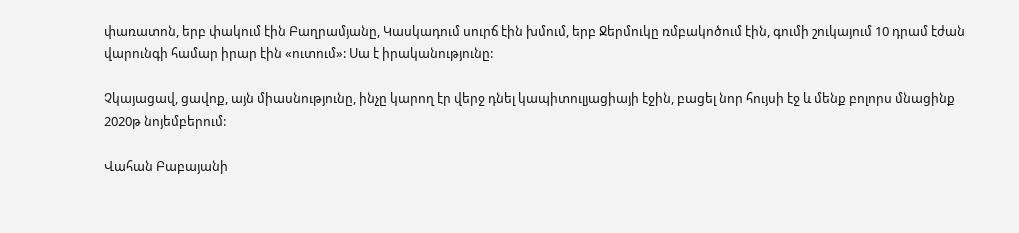փառատոն, երբ փակում էին Բաղրամյանը, Կասկադում սուրճ էին խմում, երբ Ջերմուկը ռմբակոծում էին, գումի շուկայում 10 դրամ էժան վարունգի համար իրար էին «ուտում»: Սա է իրականությունը:

Չկայացավ, ցավոք, այն միասնությունը, ինչը կարող էր վերջ դնել կապիտուլյացիայի էջին, բացել նոր հույսի էջ և մենք բոլորս մնացինք 2020թ նոյեմբերում:

Վահան Բաբայանի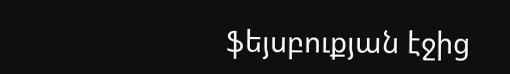ֆեյսբուքյան էջից